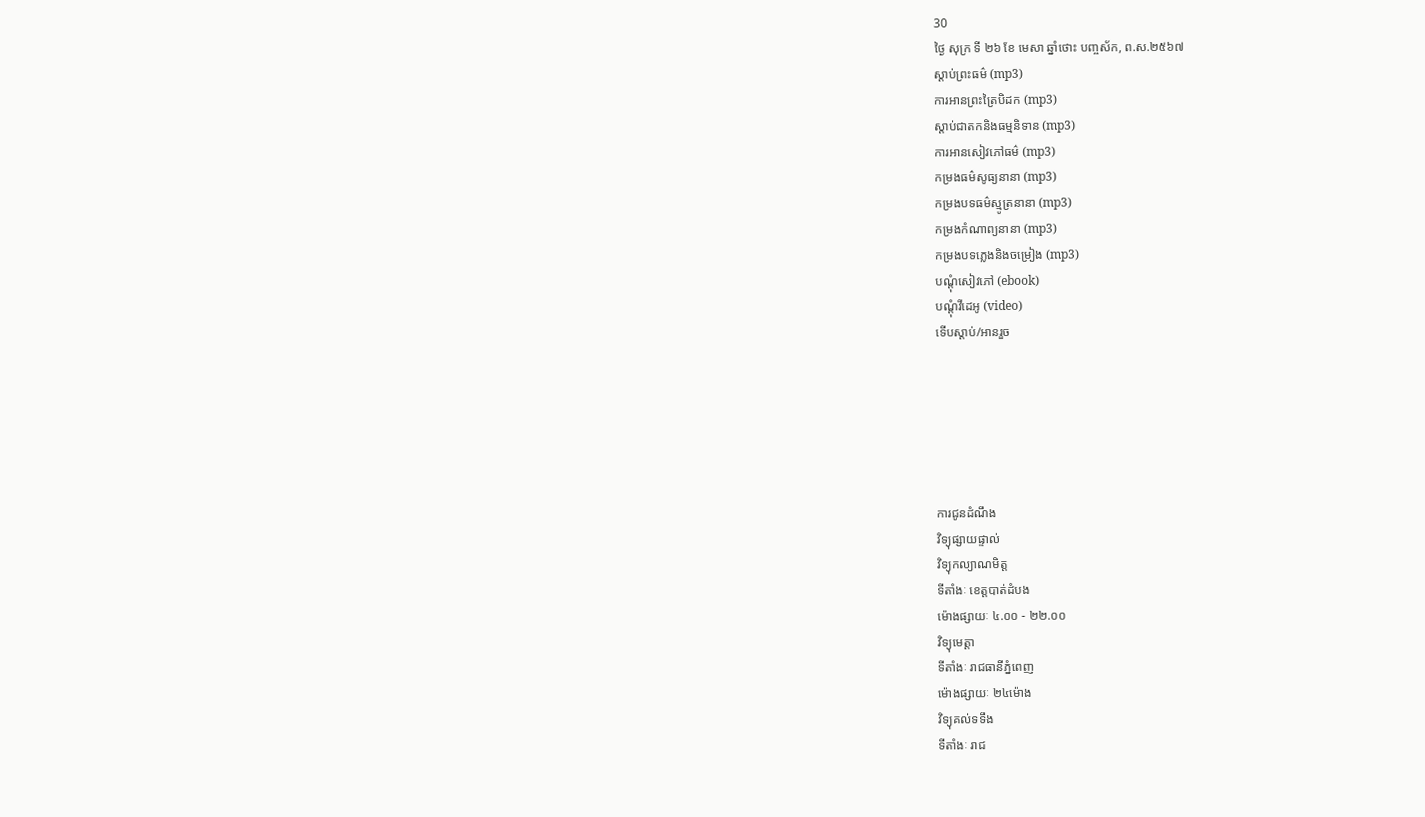30
ថ្ងៃ សុក្រ ទី ២៦ ខែ មេសា ឆ្នាំថោះ បញ្ចស័ក, ព.ស.២៥៦៧
ស្តាប់ព្រះធម៌ (mp3)
ការអានព្រះត្រៃបិដក (mp3)
ស្តាប់ជាតកនិងធម្មនិទាន (mp3)
ការអានសៀវភៅធម៌ (mp3)
កម្រងធម៌សូធ្យនានា (mp3)
កម្រងបទធម៌ស្មូត្រនានា (mp3)
កម្រងកំណាព្យនានា (mp3)
កម្រងបទភ្លេងនិងចម្រៀង (mp3)
បណ្តុំសៀវភៅ (ebook)
បណ្តុំវីដេអូ (video)
ទើបស្តាប់/អានរួច






ការជូនដំណឹង
វិទ្យុផ្សាយផ្ទាល់
វិទ្យុកល្យាណមិត្ត
ទីតាំងៈ ខេត្តបាត់ដំបង
ម៉ោងផ្សាយៈ ៤.០០ - ២២.០០
វិទ្យុមេត្តា
ទីតាំងៈ រាជធានីភ្នំពេញ
ម៉ោងផ្សាយៈ ២៤ម៉ោង
វិទ្យុគល់ទទឹង
ទីតាំងៈ រាជ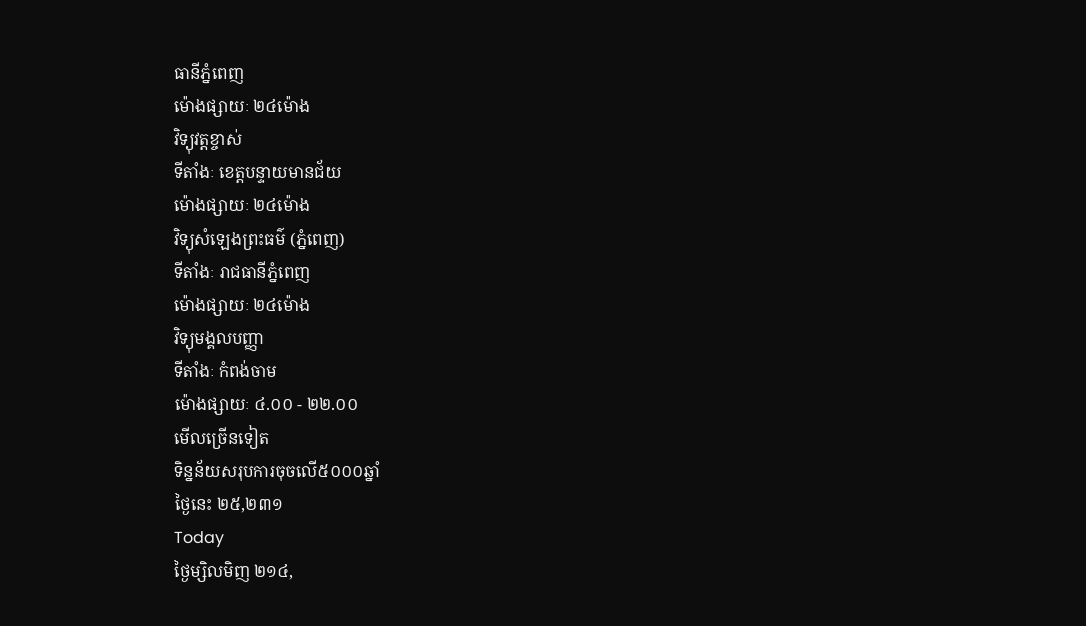ធានីភ្នំពេញ
ម៉ោងផ្សាយៈ ២៤ម៉ោង
វិទ្យុវត្តខ្ចាស់
ទីតាំងៈ ខេត្តបន្ទាយមានជ័យ
ម៉ោងផ្សាយៈ ២៤ម៉ោង
វិទ្យុសំឡេងព្រះធម៌ (ភ្នំពេញ)
ទីតាំងៈ រាជធានីភ្នំពេញ
ម៉ោងផ្សាយៈ ២៤ម៉ោង
វិទ្យុមង្គលបញ្ញា
ទីតាំងៈ កំពង់ចាម
ម៉ោងផ្សាយៈ ៤.០០ - ២២.០០
មើលច្រើនទៀត
ទិន្នន័យសរុបការចុចលើ៥០០០ឆ្នាំ
ថ្ងៃនេះ ២៥,២៣១
Today
ថ្ងៃម្សិលមិញ ២១៤,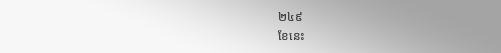២៤៩
ខែនេះ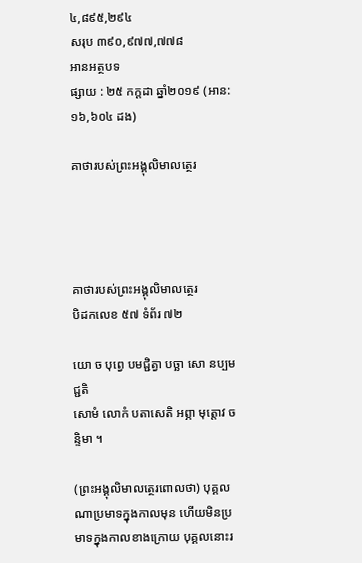៤,៨៩៥,២៩៤
សរុប ៣៩០,៩៧៧,៧៧៨
អានអត្ថបទ
ផ្សាយ : ២៥ កក្តដា ឆ្នាំ២០១៩ (អាន: ១៦,៦០៤ ដង)

គាថារបស់ព្រះអង្គុលិមាលត្ថេរ




គាថារបស់ព្រះអង្គុលិមាលត្ថេរ
បិដកលេខ ៥៧ ទំព័រ ៧២

យោ ច បុព្វេ បមជ្ជិត្វា បច្ឆា សោ នប្បមជ្ជតិ
សោមំ លោកំ បតាសេតិ អព្ភា មុត្តោវ ចន្ទិមា ។

(ព្រះអង្គុលិមាលត្ថេរពោលថា) បុគ្គលណាប្រមាទក្នុងកាលមុន ហើយមិនប្រមាទក្នុងកាលខាងក្រោយ បុគ្គលនោះរ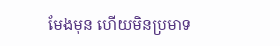មែងមុន ហើយមិនប្រមាទ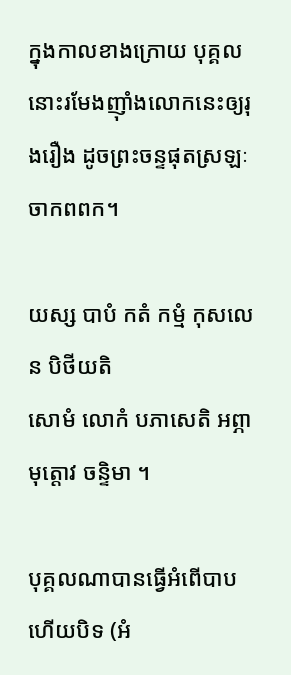ក្នុងកាលខាងក្រោយ បុគ្គលនោះរមែងញ៉ាំងលោកនេះឲ្យរុងរឿង ដូចព្រះចន្ទផុតស្រឡៈចាកពពក។

យស្ស បាបំ កតំ កម្មំ កុសលេន បិថីយតិ
សោមំ លោកំ បភាសេតិ អព្ភា មុត្តោវ ចន្ទិមា ។

បុគ្គលណាបានធ្វើអំពើបាប ហើយបិទ (អំ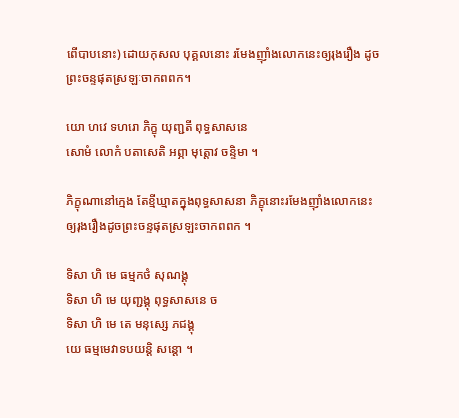ពើបាបនោះ) ដោយកុសល បុគ្គលនោះ រមែងញ៉ាំងលោកនេះឲ្យរុងរឿង ដូចព្រះចន្ទផុតស្រឡៈចាកពពក។

យោ ហវេ ទហរោ ភិក្ខុ យុញ្ជតី ពុទ្ធសាសនេ
សោមំ លោកំ បតាសេតិ អព្ភា មុត្តោវ ចន្ទិមា ។

ភិក្ខុណានៅក្មេង តែខ្មីឃ្មាតក្នុងពុទ្ធសាសនា ភិក្ខុនោះរមែងញ៉ាំងលោកនេះឲ្យរុងរឿងដូចព្រះចន្ទផុតស្រឡះចាកពពក ។

ទិសា ហិ មេ ធម្មកថំ សុណង្គុ
ទិសា ហិ មេ យុញ្ជង្គុ ពុទ្ធសាសនេ ច
ទិសា ហិ មេ តេ មនុស្សេ ភជង្គុ
យេ ធម្មមេវាទបយន្តិ សន្តោ ។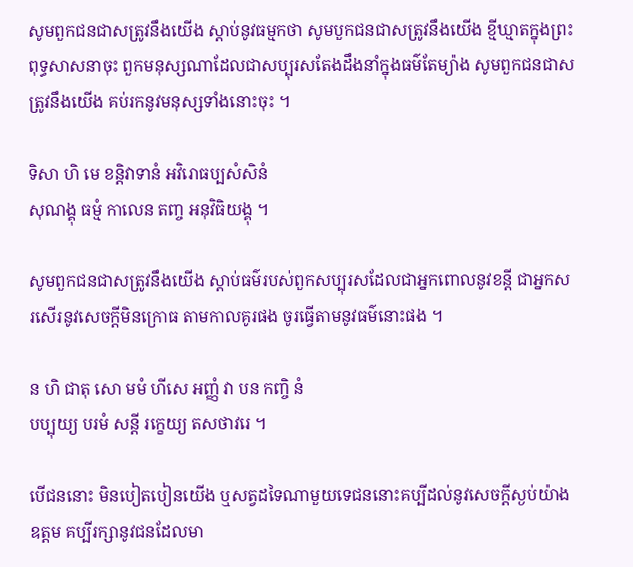សូមពួកជនជាសត្រូវនឹងយើង ស្តាប់នូវធម្មកថា សូមបួកជនជាសត្រូវនឹងយើង ខ្មីឃ្មាតក្នុងព្រះពុទ្ធសាសនាចុះ ពួកមនុស្សណាដែលជាសប្បុរសតែងដឹងនាំក្នុងធម៌តែម្យ៉ាង សូមពួកជនជាសត្រូវនឹងយើង គប់រកនូវមនុស្សទាំងនោះចុះ ។

ទិសា ហិ មេ ខន្តិវាទានំ អវិរោធប្បសំសិនំ
សុណង្គុ ធម្មំ កាលេន តញ្ច អនុវិធិយង្គុ ។

សូមពួកជនជាសត្រូវនឹងយើង ស្តាប់ធម៌របស់ពួកសប្បុរសដែលជាអ្នកពោលនូវខន្តី ជាអ្នកសរសើរនូវសេចក្តីមិនក្រោធ តាមកាលគូរផង ចូរធ្វើតាមនូវធម៌នោះផង ។

ន ហិ ជាតុ សោ មមំ ហីសេ អញ្ញំ វា បន កញ្ចិ នំ
បប្បុយ្យ បរមំ សន្តី រក្ខេយ្យ តសថាវរេ ។

បើជននោះ មិនបៀតបៀនយើង ឬសត្វដទៃណាមួយទេជននោះគប្បីដល់នូវសេចក្តីស្ងប់យ៉ាងឧត្តម គប្បីរក្សានូវជនដែលមា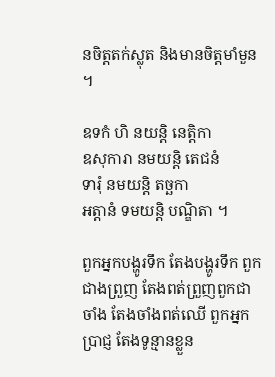នចិត្តតក់ស្លុត និងមានចិត្តមាំមួន ។

ឧទកំ ហិ នយន្តិ នេតិ្តកា
ឧសុការា នមយន្តិ តេជនំ
ទារុំ នមយន្តិ តច្ឆកា
អត្តានំ ទមយន្តិ បណ្ឌិតា ។

ពួកអ្នកបង្ហូរទឹក តែងបង្ហូរទឹក ពួកជាងព្រួញ តែងពត់ព្រួញពួកជាចាំង តែងចាំងពត់ឈើ ពួកអ្នកប្រាជ្ញ តែងទូន្មានខ្លួន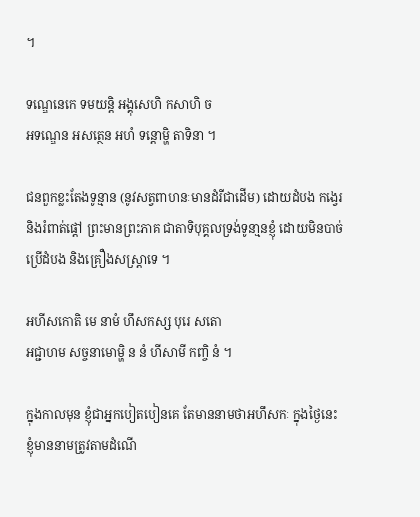។

ទណ្ឌេនេកេ ទមយន្តិ អង្គុសេហិ កសាហិ ច
អទណ្ឌេន អសត្ថេន អហំ ទន្តោម្ហិ តាទិនា ។

ជនពួកខ្លះតែងទូន្មាន (នូវសត្វពាហនៈមានដំរីជាដើម) ដោយដំបង កង្វេរ និងរំពាត់ផ្តៅ ព្រះមានព្រះភាគ ជាតាទិបុគ្គលទ្រង់ទូនា្មនខ្ញុំ ដោយមិនបាច់ប្រើដំបង និងគ្រឿងសស្ត្រាទេ ។

អហីសកោតិ មេ នាមំ ហឹសកស្ស បុរេ សតោ
អជ្ជាហម សច្ចនាមោម្ហិ ន នំ ហីសាមី កញ្ចិ នំ ។

ក្នុងកាលមុន ខ្ញុំជាអ្នកបៀតបៀនគេ តែមាននាមថាអហឹសកៈ ក្នុងថ្ងៃនេះ ខ្ញុំមាននាមត្រូវតាមដំណើ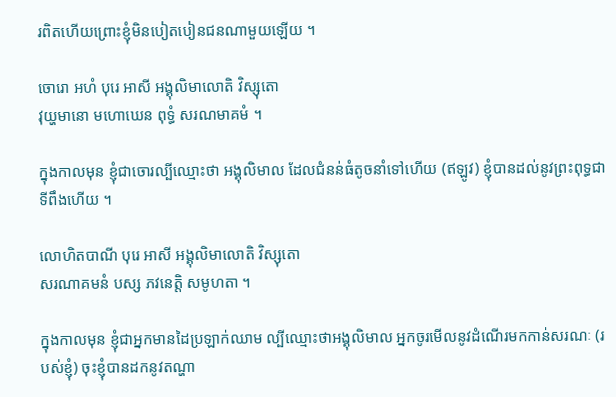រពិតហើយព្រោះខ្ញុំមិនបៀតបៀនជនណាមួយឡើយ ។

ចោរោ អហំ បុរេ អាសី អង្គុលិមាលោតិ វិស្សុតោ
វុយ្ហមានោ មហោឃេន ពុទ្ធំ សរណមាគមំ ។

ក្នុងកាលមុន ខ្ញុំជាចោរល្បីឈ្មោះថា អង្គុលិមាល ដែលជំនន់ធំតូចនាំទៅហើយ (ឥឡូវ) ខ្ញុំបានដល់នូវព្រះពុទ្ធជាទីពឹងហើយ ។

លោហិតបាណី បុរេ អាសី អង្គុលិមាលោតិ វិស្សុតោ
សរណាគមនំ បស្ស ភវនេត្តិ សមូហតា ។

ក្នុងកាលមុន ខ្ញុំជាអ្នកមានដៃប្រឡាក់ឈាម ល្បីឈ្មោះថាអង្គុលិមាល អ្នកចូរមើលនូវដំណើរមកកាន់សរណៈ (របស់ខ្ញុំ) ចុះខ្ញុំបានដកនូវតណ្ហា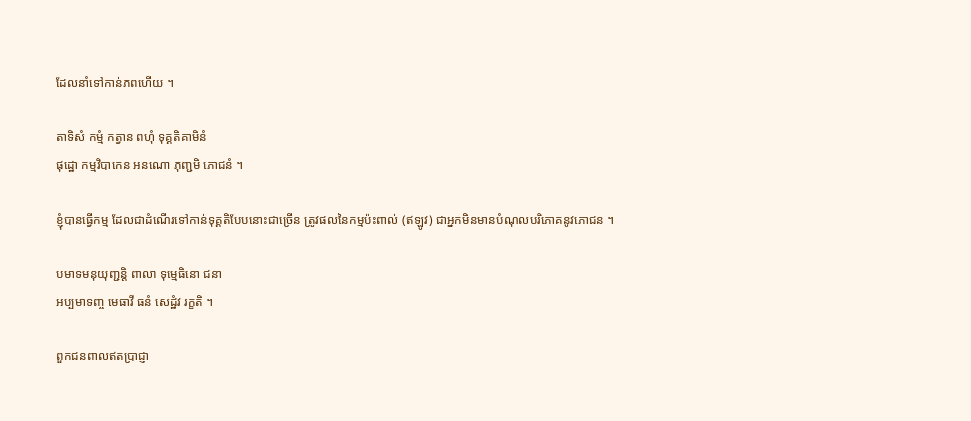ដែលនាំទៅកាន់ភពហើយ ។

តាទិសំ កម្មំ កត្វាន ពហុំ ទុគ្គតិគាមិនំ
ផុដ្ឋោ កម្មវិបាកេន អនណោ ភុញ្ជមិ ភោជនំ ។

ខ្ញុំបានធ្វើកម្ម ដែលជាដំណើរទៅកាន់ទុគ្គតិបែបនោះជាច្រើន ត្រូវផលនៃកម្មប៉ះពាល់ (ឥឡូវ) ជាអ្នកមិនមានបំណុលបរិភោគនូវភោជន ។

បមាទមនុយុញ្ជន្តិ ពាលា ទុម្មេធិនោ ជនា
អប្បមាទញ្ច មេធាវី ធនំ សេដ្ឋំវ រក្ខតិ ។

ពួកជនពាលឥតប្រាជ្ញា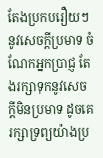តែងប្រកបរឿយៗ នូវសេចក្តីប្រមាទ ចំណែកអ្នកប្រាជ្ញ តែងរក្សាទុកនូវសេចក្តីមិនប្រមាទ ដូចគេរក្សាទ្រព្យយ៉ាងប្រ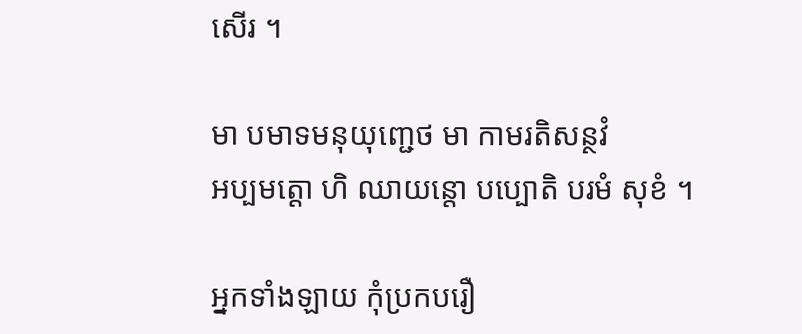សើរ ។

មា បមាទមនុយុញ្ជេថ មា កាមរតិសន្ថវំ
អប្បមត្តោ ហិ ឈាយន្តោ បប្បោតិ បរមំ សុខំ ។

អ្នកទាំងឡាយ កុំប្រកបរឿ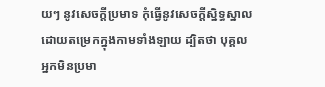យៗ នូវសេចក្តីប្រមាទ កុំធ្វើនូវសេចក្តីស្និទ្ធស្នាលដោយតម្រេកក្នុងកាមទាំងឡាយ ដ្បិតថា បុគ្គលអ្នកមិនប្រមា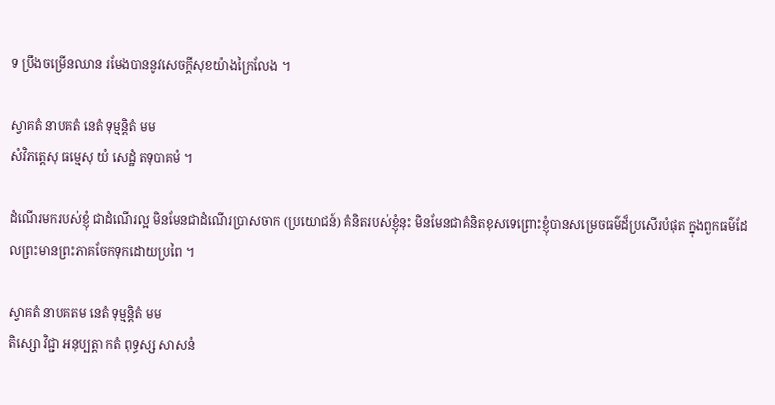ទ ប្រឹងចម្រើនឈាន រមែងបាននូវសេចក្តីសុខយ៉ាងក្រៃលែង ។

ស្វាគតំ នាបគតំ នេតំ ទុម្មន្តិតំ មម
សំវិភត្តេសុ ធម្មេសុ យំ សេដ្ឋំ តទុបាគមំ ។

ដំណើរមករបស់ខ្ញុំ ជាដំណើរល្អ មិនមែនជាដំណើរប្រាសចាក (ប្រយោជន៍) គំនិតរបស់ខ្ញុំនុះ មិនមែនជាគំនិតខុសទេព្រោះខ្ញុំបានសម្រេចធម៌ដ៏ប្រសើរបំផុត ក្នុងពួកធម៌ដែលព្រះមានព្រះភាគចែកទុកដោយប្រពៃ ។

ស្វាគតំ នាបគតម នេតំ ទុម្មន្តិតំ មម
តិស្សោ វិជ្ជា អនុប្បត្តា កតំ ពុទ្ធស្ស សាសនំ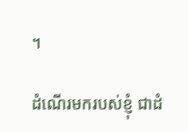។

ដំណើរមករបស់ខ្ញុំ ជាដំ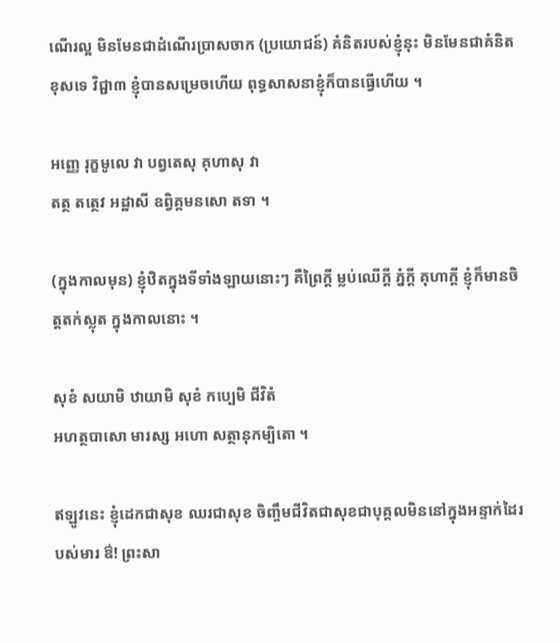ណើរល្អ មិនមែនជាដំណើរប្រាសចាក (ប្រយោជន៍) គំនិតរបស់ខ្ញុំនុះ មិនមែនជាគំនិតខុសទេ វិជ្ជា៣ ខ្ញុំបានសម្រេចហើយ ពុទ្ធសាសនាខ្ញុំក៏បានធ្វើហើយ ។

អញ្ញេ រុក្ខមូលេ វា បព្វតេសុ គុហាសុ វា
តត្ថ តត្ថេវ អដ្ឋាសី ឧព្វិគ្គមនសោ តទា ។

(ក្នុងកាលមុន) ខ្ញុំឋិតក្នុងទីទាំងឡាយនោះៗ គឺព្រៃក្តី ម្លប់ឈើក្តី ភ្នំក្តី គុហាក្តី ខ្ញុំក៏មានចិត្តតក់ស្លុត ក្នុងកាលនោះ ។

សុខំ សយាមិ ឋាយាមិ សុខំ កប្បេមិ ជីវិតំ
អហត្ថបាសោ មារស្ស អហោ សត្ថានុកម្បិតោ ។

ឥឡូវនេះ ខ្ញុំដេកជាសុខ ឈរជាសុខ ចិញ្ចឹមជីវិតជាសុខជាបុគ្គលមិននៅក្នុងអន្ទាក់ដៃរបស់មារ ឳ! ព្រះសា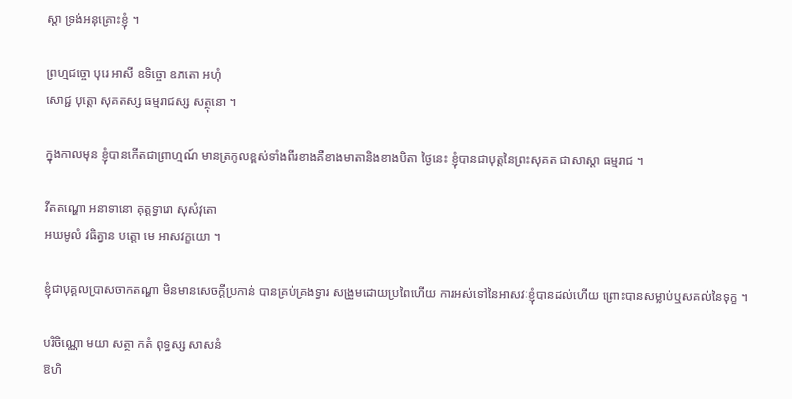ស្តា ទ្រង់អនុគ្រោះខ្ញុំ ។

ព្រហ្មជច្ចោ បុរេ អាសី ឧទិច្ចោ ឧភតោ អហុំ
សោជ្ជ បុត្តោ សុគតស្ស ធម្មរាជស្ស សត្ថុនោ ។

ក្នុងកាលមុន ខ្ញុំបានកើតជាព្រាហ្មណ៍ មានត្រកូលខ្ពស់ទាំងពីរខាងគឺខាងមាតានិងខាងបិតា ថ្ងៃនេះ ខ្ញុំបានជាបុត្តនៃព្រះសុគត ជាសាស្តា ធម្មរាជ ។

វីតតណ្ហោ អនាទានោ គុត្តទ្វារោ សុសំវុតោ
អឃមូលំ វធិត្វាន បត្តោ មេ អាសវក្ខយោ ។

ខ្ញុំជាបុគ្គលប្រាសចាកតណ្ហា មិនមានសេចក្តីប្រកាន់ បានគ្រប់គ្រងទ្វារ សង្រួមដោយប្រពៃហើយ ការអស់ទៅនៃអាសវៈខ្ញុំបានដល់ហើយ ព្រោះបានសម្លាប់ឬសគល់នៃទុក្ខ ។

បរិចិណ្ណោ មយា សត្ថា កតំ ពុទ្ធស្ស សាសនំ
ឱហិ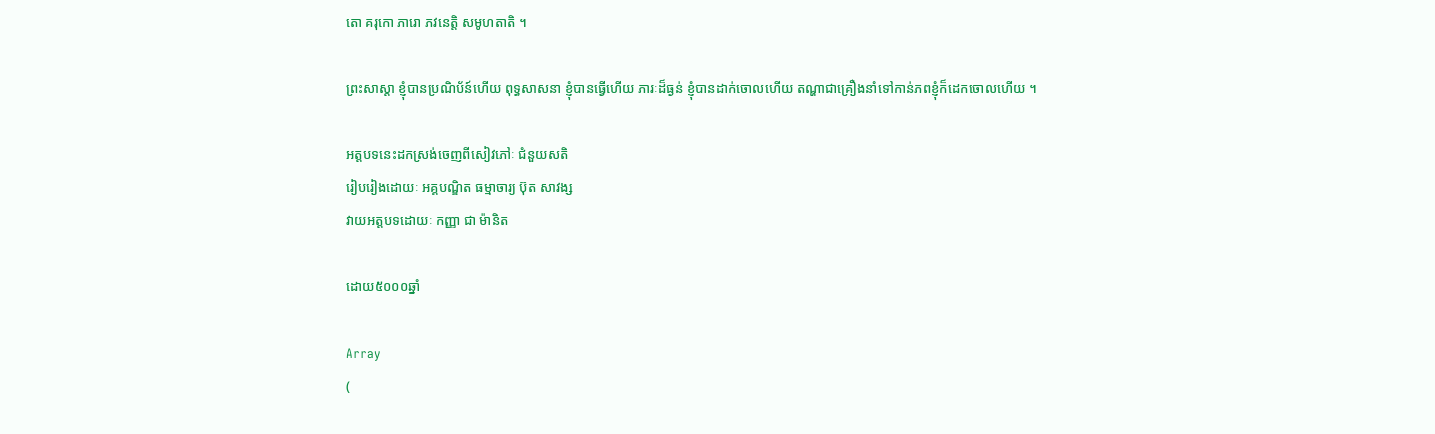តោ គរុកោ ភារោ ភវនេត្តិ សមូហតាតិ ។

ព្រះសាស្តា ខ្ញុំបានប្រណិប័ន៍ហើយ ពុទ្ធសាសនា ខ្ញុំបានធ្វើហើយ ភារៈដ៏ធ្ងន់ ខ្ញុំបានដាក់ចោលហើយ តណ្ហាជាគ្រឿងនាំទៅកាន់ភពខ្ញុំក៏ដេកចោលហើយ ។

អត្តបទនេះដកស្រង់ចេញពីសៀវភៅៈ ជំនួយសតិ
រៀបរៀងដោយៈ អគ្គបណ្ឌិត ធម្មាចារ្យ ប៊ុត សាវង្ស
វាយអត្តបទដោយៈ កញ្ញា ជា ម៉ានិត

ដោយ៥០០០ឆ្នាំ

Array
(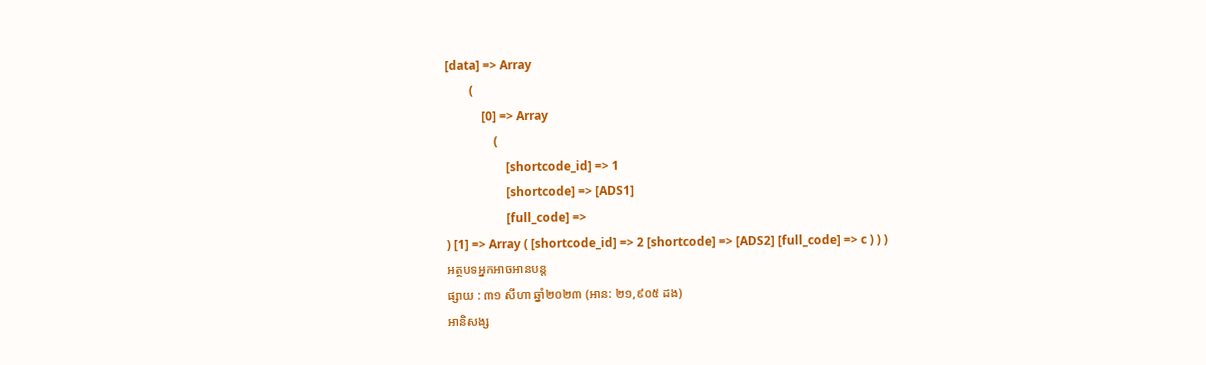[data] => Array
        (
            [0] => Array
                (
                    [shortcode_id] => 1
                    [shortcode] => [ADS1]
                    [full_code] =>
) [1] => Array ( [shortcode_id] => 2 [shortcode] => [ADS2] [full_code] => c ) ) )
អត្ថបទអ្នកអាចអានបន្ត
ផ្សាយ : ៣១ សីហា ឆ្នាំ២០២៣ (អាន: ២១,៩០៥ ដង)
អានិសង្ស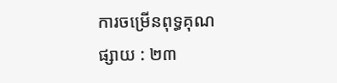ការចម្រើនពុទ្ធគុណ
ផ្សាយ : ២៣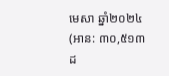មេសា ឆ្នាំ២០២៤ (អាន: ៣០,៥១៣ ដ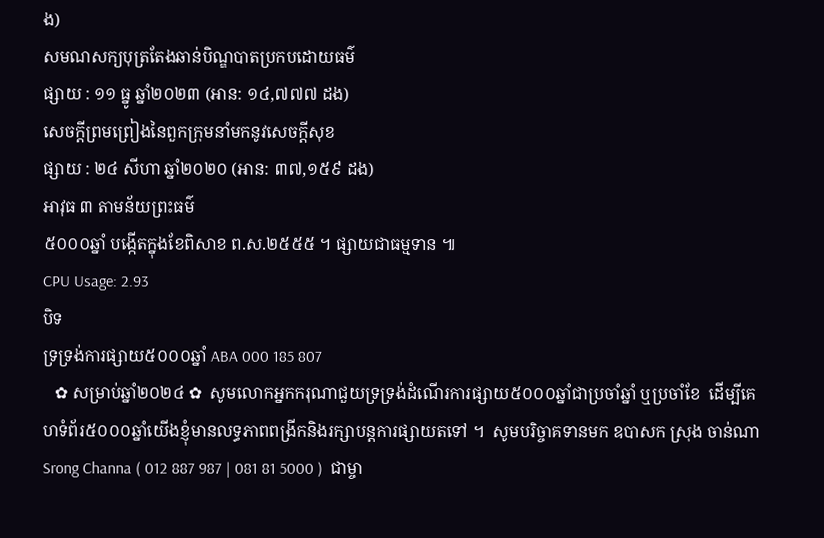ង)
សមណសក្យបុត្រតែងឆាន់បិណ្ឌបាតប្រកបដោយធម៌
ផ្សាយ : ១១ ធ្នូ ឆ្នាំ២០២៣ (អាន: ១៤,៧៧៧ ដង)
សេចក្តីព្រមព្រៀងនៃពួកក្រុមនាំមកនូវសេចក្តីសុខ
ផ្សាយ : ២៤ សីហា ឆ្នាំ២០២០ (អាន: ៣៧,១៥៩ ដង)
អាវុធ ៣ តាមន័យព្រះធម៌
៥០០០ឆ្នាំ បង្កើតក្នុងខែពិសាខ ព.ស.២៥៥៥ ។ ផ្សាយជាធម្មទាន ៕
CPU Usage: 2.93
បិទ
ទ្រទ្រង់ការផ្សាយ៥០០០ឆ្នាំ ABA 000 185 807
   ✿ សម្រាប់ឆ្នាំ២០២៤ ✿  សូមលោកអ្នកករុណាជួយទ្រទ្រង់ដំណើរការផ្សាយ៥០០០ឆ្នាំជាប្រចាំឆ្នាំ ឬប្រចាំខែ  ដើម្បីគេហទំព័រ៥០០០ឆ្នាំយើងខ្ញុំមានលទ្ធភាពពង្រីកនិងរក្សាបន្តការផ្សាយតទៅ ។  សូមបរិច្ចាគទានមក ឧបាសក ស្រុង ចាន់ណា Srong Channa ( 012 887 987 | 081 81 5000 )  ជាម្ចា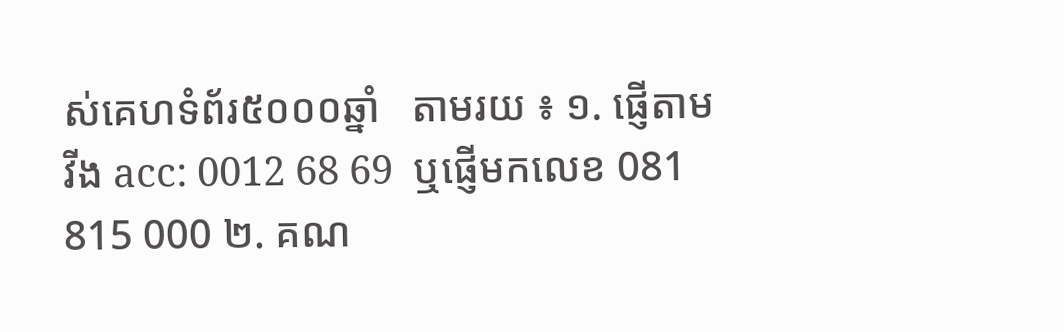ស់គេហទំព័រ៥០០០ឆ្នាំ   តាមរយ ៖ ១. ផ្ញើតាម វីង acc: 0012 68 69  ឬផ្ញើមកលេខ 081 815 000 ២. គណ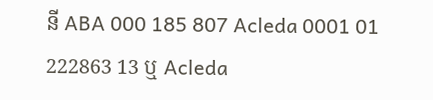នី ABA 000 185 807 Acleda 0001 01 222863 13 ឬ Acleda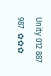Unity 012 887 987  ✿✿✿